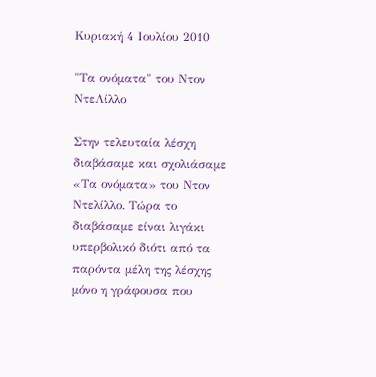Κυριακή 4 Ιουλίου 2010

"Τα ονόματα" του Ντον ΝτεΛίλλο

Στην τελευταία λέσχη διαβάσαμε και σχολιάσαμε «Τα ονόματα» του Ντον Ντελίλλο. Τώρα το διαβάσαμε είναι λιγάκι υπερβολικό διότι από τα παρόντα μέλη της λέσχης μόνο η γράφουσα που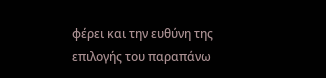φέρει και την ευθύνη της επιλογής του παραπάνω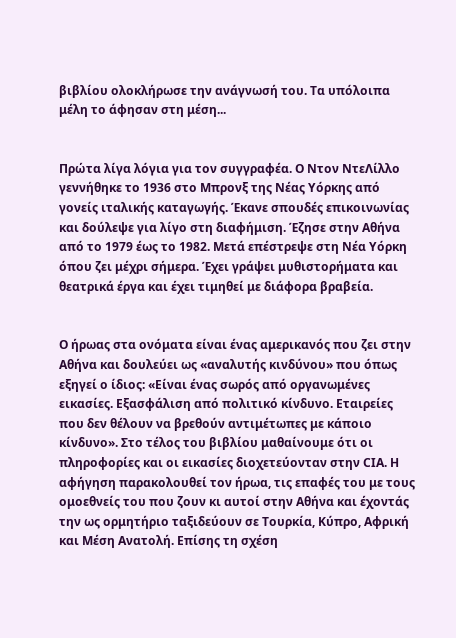βιβλίου ολοκλήρωσε την ανάγνωσή του. Τα υπόλοιπα μέλη το άφησαν στη μέση...


Πρώτα λίγα λόγια για τον συγγραφέα. Ο Ντον ΝτεΛίλλο γεννήθηκε το 1936 στο Μπρονξ της Νέας Υόρκης από γονείς ιταλικής καταγωγής. Έκανε σπουδές επικοινωνίας και δούλεψε για λίγο στη διαφήμιση. Έζησε στην Αθήνα από το 1979 έως το 1982. Μετά επέστρεψε στη Νέα Υόρκη όπου ζει μέχρι σήμερα. Έχει γράψει μυθιστορήματα και θεατρικά έργα και έχει τιμηθεί με διάφορα βραβεία.


Ο ήρωας στα ονόματα είναι ένας αμερικανός που ζει στην Αθήνα και δουλεύει ως «αναλυτής κινδύνου» που όπως εξηγεί ο ίδιος: «Είναι ένας σωρός από οργανωμένες εικασίες. Εξασφάλιση από πολιτικό κίνδυνο. Εταιρείες που δεν θέλουν να βρεθούν αντιμέτωπες με κάποιο κίνδυνο». Στο τέλος του βιβλίου μαθαίνουμε ότι οι πληροφορίες και οι εικασίες διοχετεύονταν στην CIA. Η αφήγηση παρακολουθεί τον ήρωα, τις επαφές του με τους ομοεθνείς του που ζουν κι αυτοί στην Αθήνα και έχοντάς την ως ορμητήριο ταξιδεύουν σε Τουρκία, Κύπρο, Αφρική και Μέση Ανατολή. Επίσης τη σχέση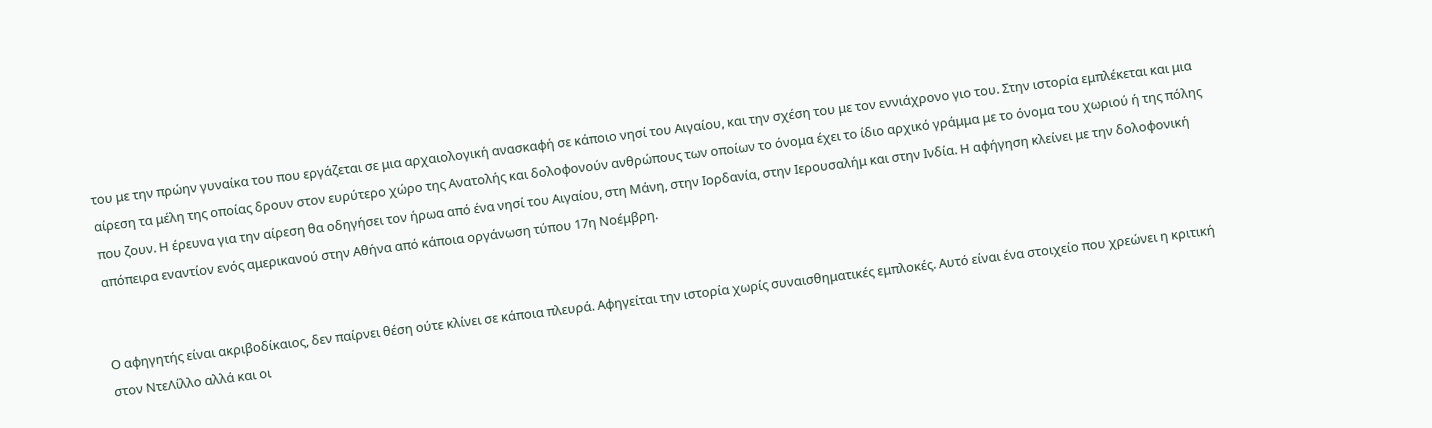του με την πρώην γυναίκα του που εργάζεται σε μια αρχαιολογική ανασκαφή σε κάποιο νησί του Αιγαίου, και την σχέση του με τον εννιάχρονο γιο του. Στην ιστορία εμπλέκεται και μια αίρεση τα μέλη της οποίας δρουν στον ευρύτερο χώρο της Ανατολής και δολοφονούν ανθρώπους των οποίων το όνομα έχει το ίδιο αρχικό γράμμα με το όνομα του χωριού ή της πόλης που ζουν. Η έρευνα για την αίρεση θα οδηγήσει τον ήρωα από ένα νησί του Αιγαίου, στη Μάνη, στην Ιορδανία, στην Ιερουσαλήμ και στην Ινδία. Η αφήγηση κλείνει με την δολοφονική απόπειρα εναντίον ενός αμερικανού στην Αθήνα από κάποια οργάνωση τύπου 17η Νοέμβρη.


Ο αφηγητής είναι ακριβοδίκαιος, δεν παίρνει θέση ούτε κλίνει σε κάποια πλευρά. Αφηγείται την ιστορία χωρίς συναισθηματικές εμπλοκές. Αυτό είναι ένα στοιχείο που χρεώνει η κριτική στον ΝτεΛίλλο αλλά και οι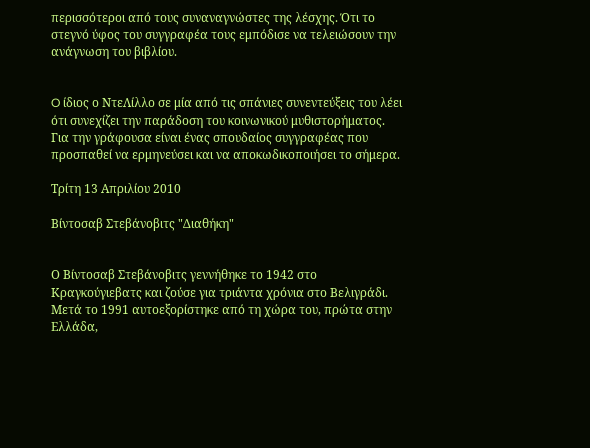περισσότεροι από τους συναναγνώστες της λέσχης. Ότι το στεγνό ύφος του συγγραφέα τους εμπόδισε να τελειώσουν την ανάγνωση του βιβλίου.


O ίδιος ο ΝτεΛίλλο σε μία από τις σπάνιες συνεντεύξεις του λέει ότι συνεχίζει την παράδοση του κοινωνικού μυθιστορήματος. Για την γράφουσα είναι ένας σπουδαίος συγγραφέας που προσπαθεί να ερμηνεύσει και να αποκωδικοποιήσει το σήμερα.

Τρίτη 13 Απριλίου 2010

Βίντοσαβ Στεβάνοβιτς "Διαθήκη"


Ο Βίντοσαβ Στεβάνοβιτς γεννήθηκε το 1942 στο Κραγκούγιεβατς και ζούσε για τριάντα χρόνια στο Βελιγράδι. Μετά το 1991 αυτοεξορίστηκε από τη χώρα του, πρώτα στην Ελλάδα,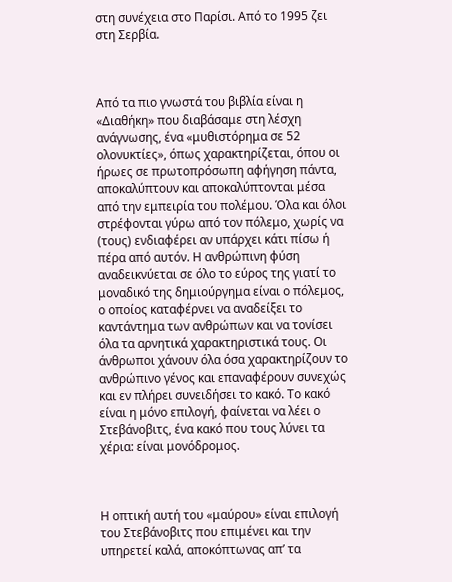στη συνέχεια στο Παρίσι. Από το 1995 ζει στη Σερβία.



Από τα πιο γνωστά του βιβλία είναι η «Διαθήκη» που διαβάσαμε στη λέσχη ανάγνωσης, ένα «μυθιστόρημα σε 52 ολονυκτίες», όπως χαρακτηρίζεται, όπου οι ήρωες σε πρωτοπρόσωπη αφήγηση πάντα, αποκαλύπτουν και αποκαλύπτονται μέσα από την εμπειρία του πολέμου. Όλα και όλοι στρέφονται γύρω από τον πόλεμο, χωρίς να (τους) ενδιαφέρει αν υπάρχει κάτι πίσω ή πέρα από αυτόν. Η ανθρώπινη φύση αναδεικνύεται σε όλο το εύρος της γιατί το μοναδικό της δημιούργημα είναι ο πόλεμος, ο οποίος καταφέρνει να αναδείξει το καντάντημα των ανθρώπων και να τονίσει όλα τα αρνητικά χαρακτηριστικά τους. Οι άνθρωποι χάνουν όλα όσα χαρακτηρίζουν το ανθρώπινο γένος και επαναφέρουν συνεχώς και εν πλήρει συνειδήσει το κακό. Το κακό είναι η μόνο επιλογή, φαίνεται να λέει ο Στεβάνοβιτς, ένα κακό που τους λύνει τα χέρια: είναι μονόδρομος.



Η οπτική αυτή του «μαύρου» είναι επιλογή του Στεβάνοβιτς που επιμένει και την υπηρετεί καλά, αποκόπτωνας απ’ τα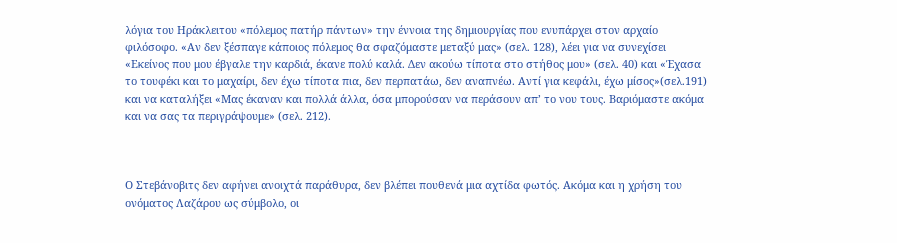λόγια του Ηράκλειτου «πόλεμος πατήρ πάντων» την έννοια της δημιουργίας που ενυπάρχει στον αρχαίο φιλόσοφο. «Αν δεν ξέσπαγε κάποιος πόλεμος θα σφαζόμαστε μεταξύ μας» (σελ. 128), λέει για να συνεχίσει «Εκείνος που μου έβγαλε την καρδιά, έκανε πολύ καλά. Δεν ακούω τίποτα στο στήθος μου» (σελ. 40) και «Έχασα το τουφέκι και το μαχαίρι, δεν έχω τίποτα πια, δεν περπατάω, δεν αναπνέω. Αντί για κεφάλι, έχω μίσος»(σελ.191) και να καταλήξει «Μας έκαναν και πολλά άλλα, όσα μπορούσαν να περάσουν απ’ το νου τους. Βαριόμαστε ακόμα και να σας τα περιγράψουμε» (σελ. 212).



Ο Στεβάνοβιτς δεν αφήνει ανοιχτά παράθυρα, δεν βλέπει πουθενά μια αχτίδα φωτός. Ακόμα και η χρήση του ονόματος Λαζάρου ως σύμβολο, οι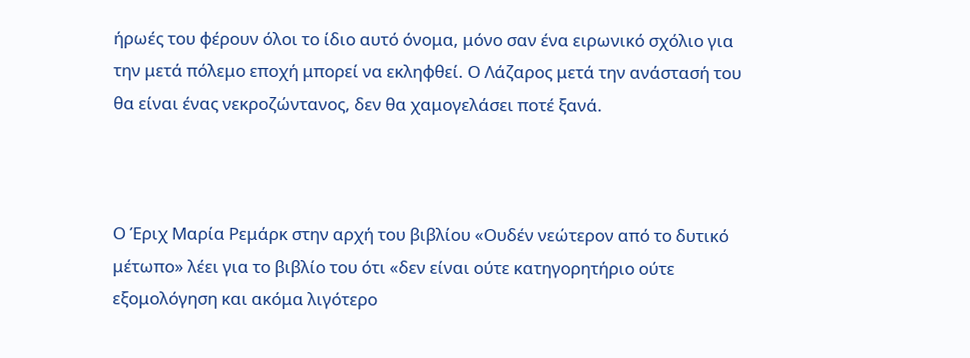ήρωές του φέρουν όλοι το ίδιο αυτό όνομα, μόνο σαν ένα ειρωνικό σχόλιο για την μετά πόλεμο εποχή μπορεί να εκληφθεί. Ο Λάζαρος μετά την ανάστασή του θα είναι ένας νεκροζώντανος, δεν θα χαμογελάσει ποτέ ξανά.



Ο Έριχ Μαρία Ρεμάρκ στην αρχή του βιβλίου «Ουδέν νεώτερον από το δυτικό μέτωπο» λέει για το βιβλίο του ότι «δεν είναι ούτε κατηγορητήριο ούτε εξομολόγηση και ακόμα λιγότερο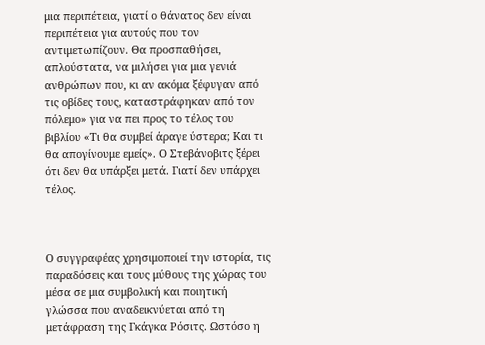μια περιπέτεια, γιατί ο θάνατος δεν είναι περιπέτεια για αυτούς που τον αντιμετωπίζουν. Θα προσπαθήσει, απλούστατα, να μιλήσει για μια γενιά ανθρώπων που, κι αν ακόμα ξέφυγαν από τις οβίδες τους, καταστράφηκαν από τον πόλεμο» για να πει προς το τέλος του βιβλίου «Τι θα συμβεί άραγε ύστερα; Και τι θα απογίνουμε εμείς». Ο Στεβάνοβιτς ξέρει ότι δεν θα υπάρξει μετά. Γιατί δεν υπάρχει τέλος.



Ο συγγραφέας χρησιμοποιεί την ιστορία, τις παραδόσεις και τους μύθους της χώρας του μέσα σε μια συμβολική και ποιητική γλώσσα που αναδεικνύεται από τη μετάφραση της Γκάγκα Ρόσιτς. Ωστόσο η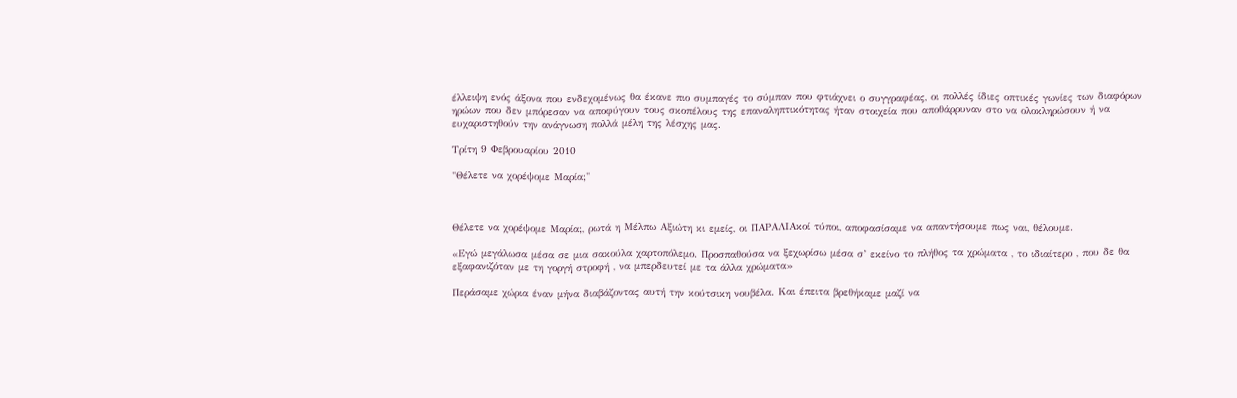έλλειψη ενός άξονα που ενδεχομένως θα έκανε πιο συμπαγές το σύμπαν που φτιάχνει ο συγγραφέας, οι πολλές ίδιες οπτικές γωνίες των διαφόρων ηρώων που δεν μπόρεσαν να αποφύγουν τους σκοπέλους της επαναληπτικότητας ήταν στοιχεία που αποθάρρυναν στο να ολοκληρώσουν ή να ευχαριστηθούν την ανάγνωση πολλά μέλη της λέσχης μας.

Τρίτη 9 Φεβρουαρίου 2010

"Θέλετε να χορέψομε Μαρία;"



Θέλετε να χορέψομε Μαρία;, ρωτά η Μέλπω Αξιώτη κι εμείς, οι ΠΑΡΑΛΙΑκοί τύποι, αποφασίσαμε να απαντήσουμε πως ναι, θέλουμε.

«Εγώ μεγάλωσα μέσα σε μια σακούλα χαρτοπόλεμο. Προσπαθούσα να ξεχωρίσω μέσα σ’ εκείνο το πλήθος τα χρώματα , το ιδιαίτερο , που δε θα εξαφανιζόταν με τη γοργή στροφή , να μπερδευτεί με τα άλλα χρώματα»

Περάσαμε χώρια έναν μήνα διαβάζοντας αυτή την κούτσικη νουβέλα. Και έπειτα βρεθήκαμε μαζί να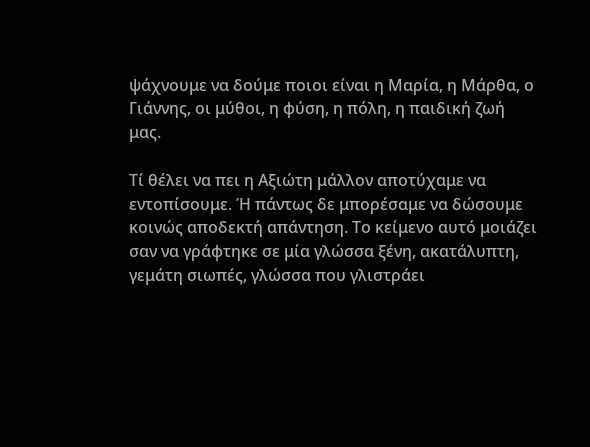ψάχνουμε να δούμε ποιοι είναι η Μαρία, η Μάρθα, ο Γιάννης, οι μύθοι, η φύση, η πόλη, η παιδική ζωή μας.

Τί θέλει να πει η Αξιώτη μάλλον αποτύχαμε να εντοπίσουμε. Ή πάντως δε μπορέσαμε να δώσουμε κοινώς αποδεκτή απάντηση. Το κείμενο αυτό μοιάζει σαν να γράφτηκε σε μία γλώσσα ξένη, ακατάλυπτη, γεμάτη σιωπές, γλώσσα που γλιστράει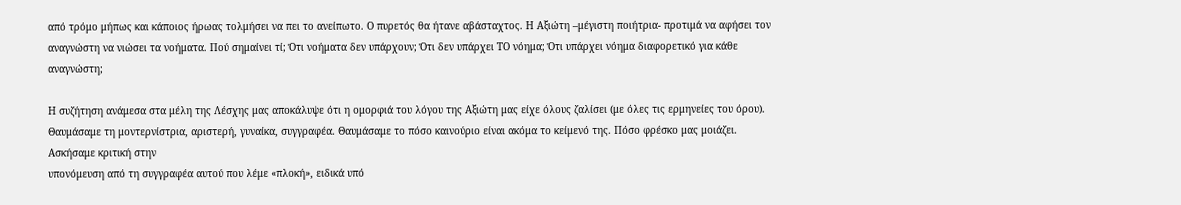από τρόμο μήπως και κάποιος ήρωας τολμήσει να πει το ανείπωτο. Ο πυρετός θα ήτανε αβάσταχτος. Η Αξιώτη –μέγιστη ποιήτρια- προτιμά να αφήσει τον αναγνώστη να νιώσει τα νοήματα. Πού σημαίνει τί; Ότι νοήματα δεν υπάρχουν; Ότι δεν υπάρχει ΤΟ νόημα; Ότι υπάρχει νόημα διαφορετικό για κάθε αναγνώστη;

Η συζήτηση ανάμεσα στα μέλη της Λέσχης μας αποκάλυψε ότι η ομορφιά του λόγου της Αξιώτη μας είχε όλους ζαλίσει (με όλες τις ερμηνείες του όρου). Θαυμάσαμε τη μοντερνίστρια, αριστερή, γυναίκα, συγγραφέα. Θαυμάσαμε το πόσο καινούριο είναι ακόμα το κείμενό της. Πόσο φρέσκο μας μοιάζει. Ασκήσαμε κριτική στην
υπονόμευση από τη συγγραφέα αυτού που λέμε «πλοκή», ειδικά υπό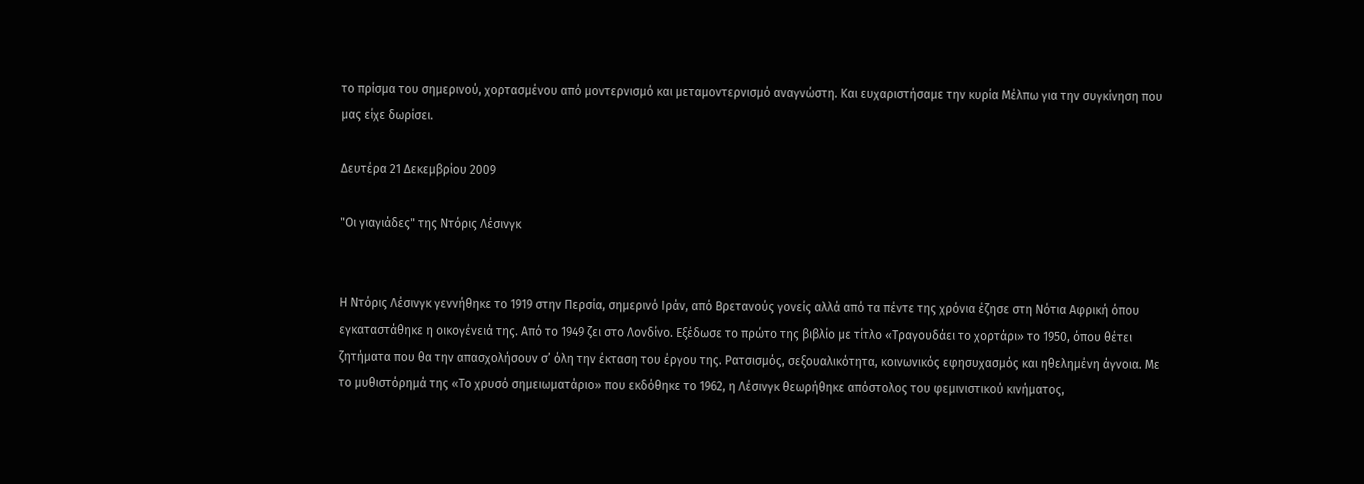το πρίσμα του σημερινού, χορτασμένου από μοντερνισμό και μεταμοντερνισμό αναγνώστη. Και ευχαριστήσαμε την κυρία Μέλπω για την συγκίνηση που μας είχε δωρίσει.

Δευτέρα 21 Δεκεμβρίου 2009

"Οι γιαγιάδες" της Ντόρις Λέσινγκ


Η Ντόρις Λέσινγκ γεννήθηκε το 1919 στην Περσία, σημερινό Ιράν, από Βρετανούς γονείς αλλά από τα πέντε της χρόνια έζησε στη Νότια Αφρική όπου εγκαταστάθηκε η οικογένειά της. Από το 1949 ζει στο Λονδίνο. Εξέδωσε το πρώτο της βιβλίο με τίτλο «Τραγουδάει το χορτάρι» το 1950, όπου θέτει ζητήματα που θα την απασχολήσουν σ’ όλη την έκταση του έργου της. Ρατσισμός, σεξουαλικότητα, κοινωνικός εφησυχασμός και ηθελημένη άγνοια. Με το μυθιστόρημά της «Το χρυσό σημειωματάριο» που εκδόθηκε το 1962, η Λέσινγκ θεωρήθηκε απόστολος του φεμινιστικού κινήματος,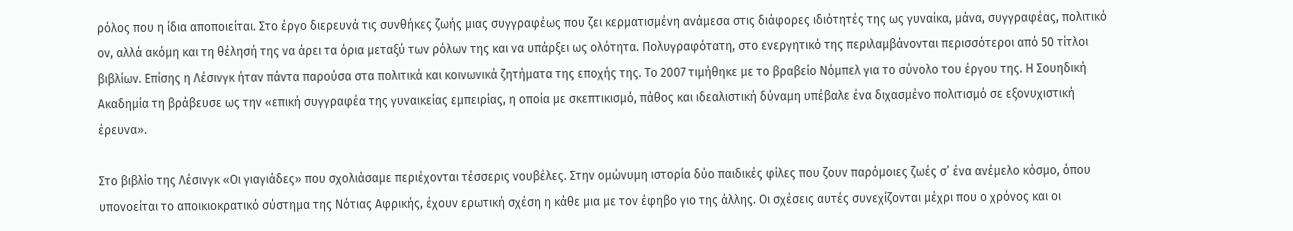ρόλος που η ίδια αποποιείται. Στο έργο διερευνά τις συνθήκες ζωής μιας συγγραφέως που ζει κερματισμένη ανάμεσα στις διάφορες ιδιότητές της ως γυναίκα, μάνα, συγγραφέας, πολιτικό ον, αλλά ακόμη και τη θέλησή της να άρει τα όρια μεταξύ των ρόλων της και να υπάρξει ως ολότητα. Πολυγραφότατη, στο ενεργητικό της περιλαμβάνονται περισσότεροι από 50 τίτλοι βιβλίων. Επίσης η Λέσινγκ ήταν πάντα παρούσα στα πολιτικά και κοινωνικά ζητήματα της εποχής της. Το 2007 τιμήθηκε με το βραβείο Νόμπελ για το σύνολο του έργου της. Η Σουηδική Ακαδημία τη βράβευσε ως την «επική συγγραφέα της γυναικείας εμπειρίας, η οποία με σκεπτικισμό, πάθος και ιδεαλιστική δύναμη υπέβαλε ένα διχασμένο πολιτισμό σε εξονυχιστική έρευνα».

Στο βιβλίο της Λέσινγκ «Οι γιαγιάδες» που σχολιάσαμε περιέχονται τέσσερις νουβέλες. Στην ομώνυμη ιστορία δύο παιδικές φίλες που ζουν παρόμοιες ζωές σ’ ένα ανέμελο κόσμο, όπου υπονοείται το αποικιοκρατικό σύστημα της Νότιας Αφρικής, έχουν ερωτική σχέση η κάθε μια με τον έφηβο γιο της άλλης. Οι σχέσεις αυτές συνεχίζονται μέχρι που ο χρόνος και οι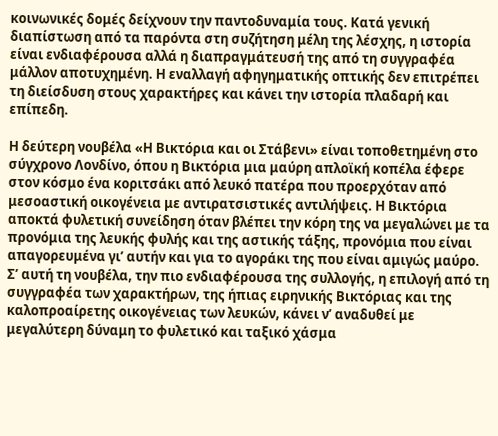κοινωνικές δομές δείχνουν την παντοδυναμία τους. Κατά γενική διαπίστωση από τα παρόντα στη συζήτηση μέλη της λέσχης, η ιστορία είναι ενδιαφέρουσα αλλά η διαπραγμάτευσή της από τη συγγραφέα μάλλον αποτυχημένη. Η εναλλαγή αφηγηματικής οπτικής δεν επιτρέπει τη διείσδυση στους χαρακτήρες και κάνει την ιστορία πλαδαρή και επίπεδη.

Η δεύτερη νουβέλα «Η Βικτόρια και οι Στάβενι» είναι τοποθετημένη στο σύγχρονο Λονδίνο, όπου η Βικτόρια μια μαύρη απλοϊκή κοπέλα έφερε στον κόσμο ένα κοριτσάκι από λευκό πατέρα που προερχόταν από μεσοαστική οικογένεια με αντιρατσιστικές αντιλήψεις. Η Βικτόρια αποκτά φυλετική συνείδηση όταν βλέπει την κόρη της να μεγαλώνει με τα προνόμια της λευκής φυλής και της αστικής τάξης, προνόμια που είναι απαγορευμένα γι’ αυτήν και για το αγοράκι της που είναι αμιγώς μαύρο. Σ’ αυτή τη νουβέλα, την πιο ενδιαφέρουσα της συλλογής, η επιλογή από τη συγγραφέα των χαρακτήρων, της ήπιας ειρηνικής Βικτόριας και της καλοπροαίρετης οικογένειας των λευκών, κάνει ν’ αναδυθεί με μεγαλύτερη δύναμη το φυλετικό και ταξικό χάσμα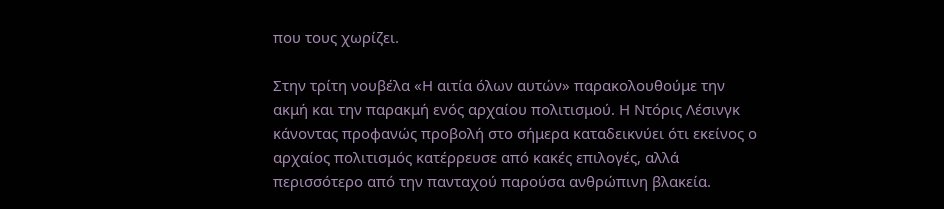που τους χωρίζει.

Στην τρίτη νουβέλα «Η αιτία όλων αυτών» παρακολουθούμε την ακμή και την παρακμή ενός αρχαίου πολιτισμού. Η Ντόρις Λέσινγκ κάνοντας προφανώς προβολή στο σήμερα καταδεικνύει ότι εκείνος ο αρχαίος πολιτισμός κατέρρευσε από κακές επιλογές, αλλά περισσότερο από την πανταχού παρούσα ανθρώπινη βλακεία.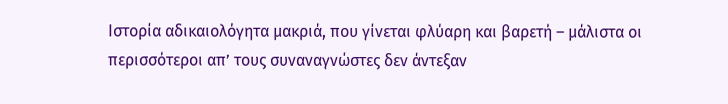Ιστορία αδικαιολόγητα μακριά, που γίνεται φλύαρη και βαρετή – μάλιστα οι περισσότεροι απ’ τους συναναγνώστες δεν άντεξαν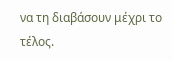να τη διαβάσουν μέχρι το τέλος.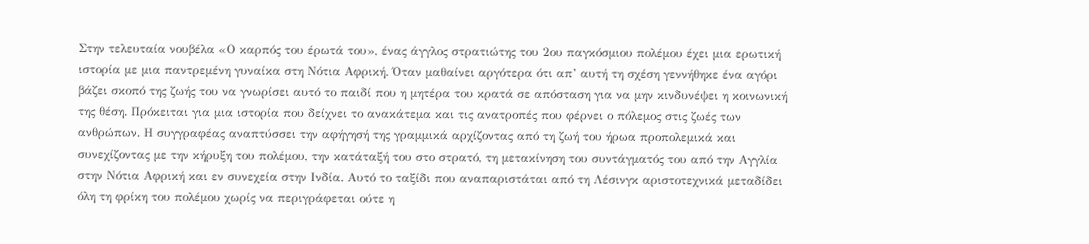Στην τελευταία νουβέλα «Ο καρπός του έρωτά του», ένας άγγλος στρατιώτης του 2ου παγκόσμιου πολέμου έχει μια ερωτική ιστορία με μια παντρεμένη γυναίκα στη Νότια Αφρική. Όταν μαθαίνει αργότερα ότι απ’ αυτή τη σχέση γεννήθηκε ένα αγόρι βάζει σκοπό της ζωής του να γνωρίσει αυτό το παιδί που η μητέρα του κρατά σε απόσταση για να μην κινδυνέψει η κοινωνική της θέση. Πρόκειται για μια ιστορία που δείχνει το ανακάτεμα και τις ανατροπές που φέρνει ο πόλεμος στις ζωές των ανθρώπων. Η συγγραφέας αναπτύσσει την αφήγησή της γραμμικά αρχίζοντας από τη ζωή του ήρωα προπολεμικά και συνεχίζοντας με την κήρυξη του πολέμου, την κατάταξή του στο στρατό, τη μετακίνηση του συντάγματός του από την Αγγλία στην Νότια Αφρική και εν συνεχεία στην Ινδία. Αυτό το ταξίδι που αναπαριστάται από τη Λέσινγκ αριστοτεχνικά μεταδίδει όλη τη φρίκη του πολέμου χωρίς να περιγράφεται ούτε η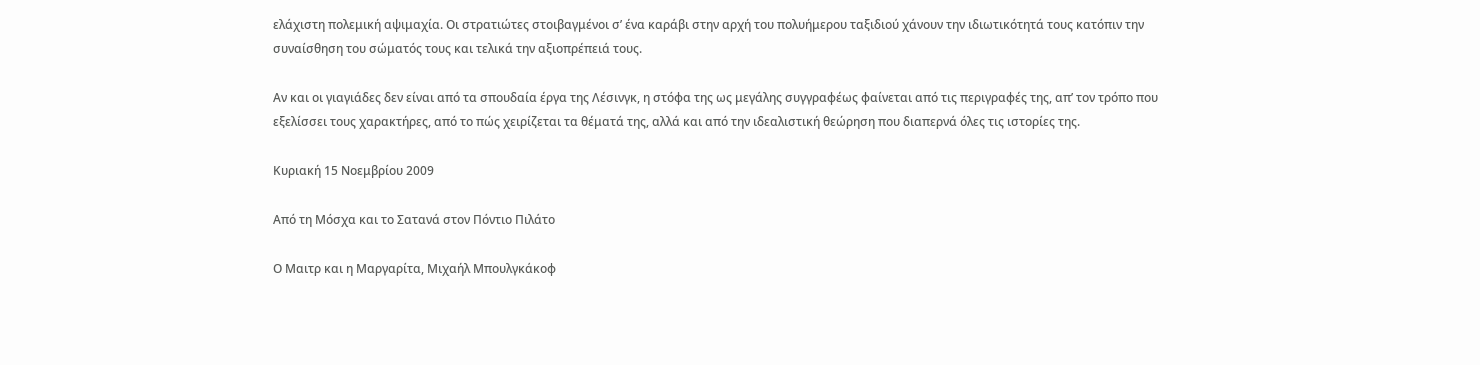ελάχιστη πολεμική αψιμαχία. Οι στρατιώτες στοιβαγμένοι σ’ ένα καράβι στην αρχή του πολυήμερου ταξιδιού χάνουν την ιδιωτικότητά τους κατόπιν την συναίσθηση του σώματός τους και τελικά την αξιοπρέπειά τους.

Αν και οι γιαγιάδες δεν είναι από τα σπουδαία έργα της Λέσινγκ, η στόφα της ως μεγάλης συγγραφέως φαίνεται από τις περιγραφές της, απ’ τον τρόπο που εξελίσσει τους χαρακτήρες, από το πώς χειρίζεται τα θέματά της, αλλά και από την ιδεαλιστική θεώρηση που διαπερνά όλες τις ιστορίες της.

Κυριακή 15 Νοεμβρίου 2009

Από τη Μόσχα και το Σατανά στον Πόντιο Πιλάτο

Ο Μαιτρ και η Μαργαρίτα, Μιχαήλ Μπουλγκάκοφ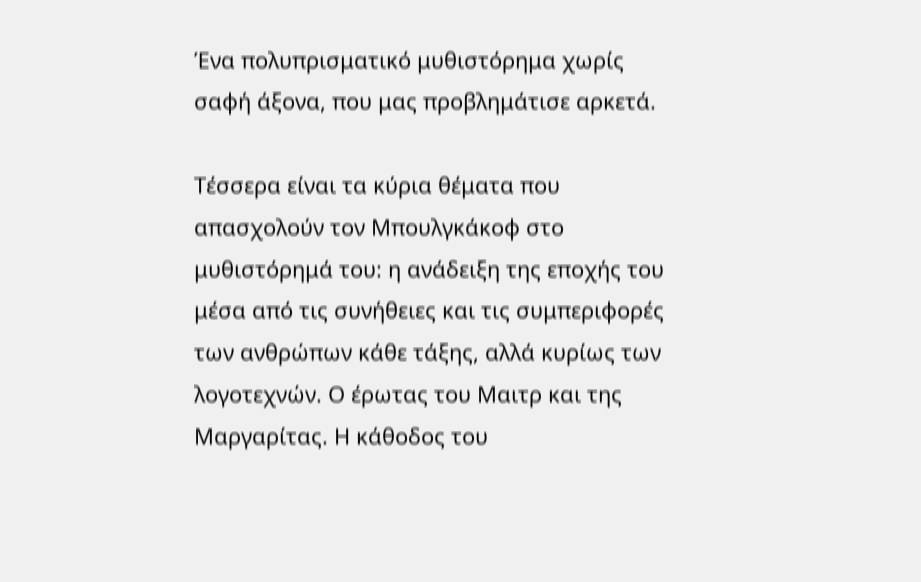Ένα πολυπρισματικό μυθιστόρημα χωρίς σαφή άξονα, που μας προβλημάτισε αρκετά.

Τέσσερα είναι τα κύρια θέματα που απασχολούν τον Μπουλγκάκοφ στο μυθιστόρημά του: η ανάδειξη της εποχής του μέσα από τις συνήθειες και τις συμπεριφορές των ανθρώπων κάθε τάξης, αλλά κυρίως των λογοτεχνών. Ο έρωτας του Μαιτρ και της Μαργαρίτας. Η κάθοδος του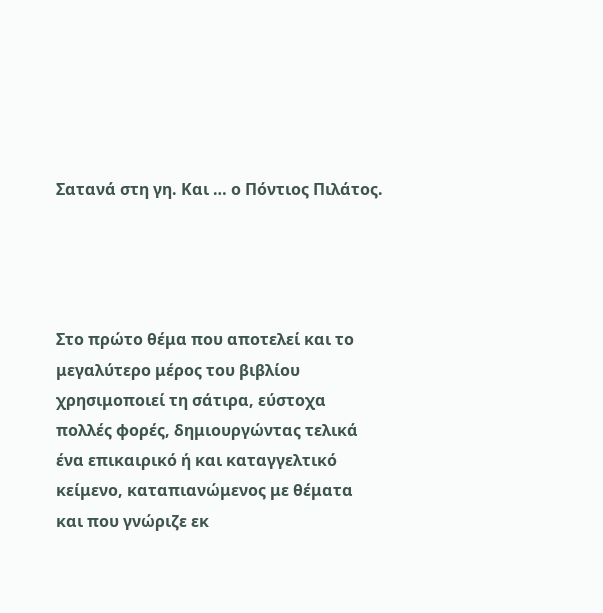Σατανά στη γη. Και … ο Πόντιος Πιλάτος.




Στο πρώτο θέμα που αποτελεί και το μεγαλύτερο μέρος του βιβλίου χρησιμοποιεί τη σάτιρα, εύστοχα πολλές φορές, δημιουργώντας τελικά ένα επικαιρικό ή και καταγγελτικό κείμενο, καταπιανώμενος με θέματα και που γνώριζε εκ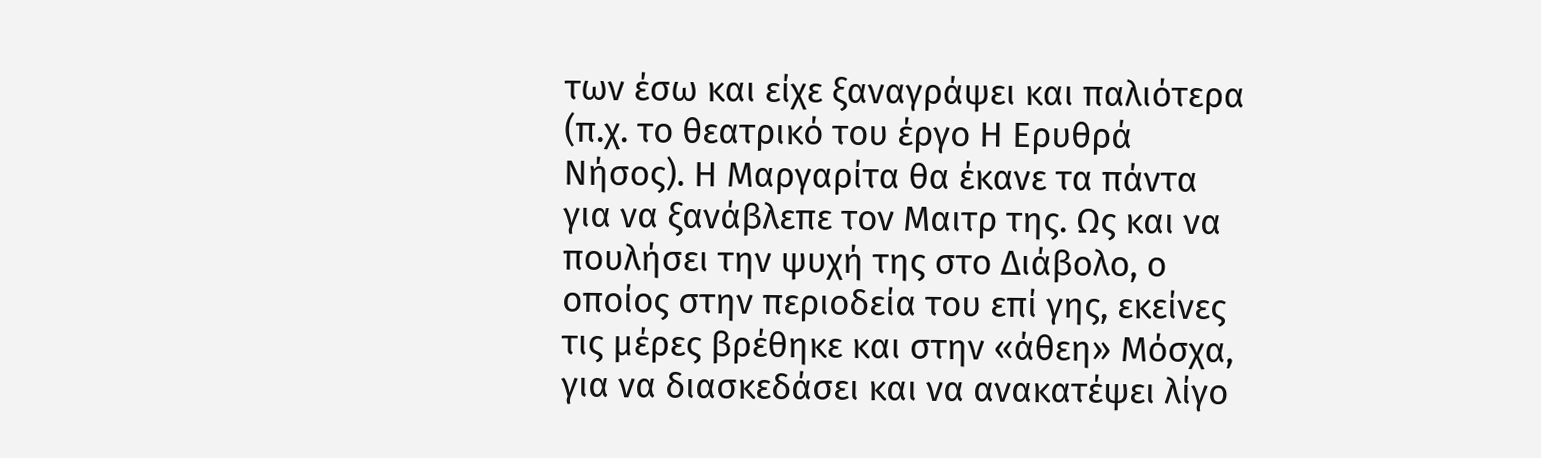των έσω και είχε ξαναγράψει και παλιότερα (π.χ. το θεατρικό του έργο Η Ερυθρά Νήσος). Η Μαργαρίτα θα έκανε τα πάντα για να ξανάβλεπε τον Μαιτρ της. Ως και να πουλήσει την ψυχή της στο Διάβολο, ο οποίος στην περιοδεία του επί γης, εκείνες τις μέρες βρέθηκε και στην «άθεη» Μόσχα, για να διασκεδάσει και να ανακατέψει λίγο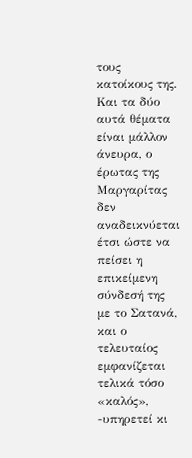τους κατοίκους της. Και τα δύο αυτά θέματα είναι μάλλον άνευρα, ο έρωτας της Μαργαρίτας δεν αναδεικνύεται έτσι ώστε να πείσει η επικείμενη σύνδεσή της με το Σατανά, και ο τελευταίος εμφανίζεται τελικά τόσο «καλός», -υπηρετεί κι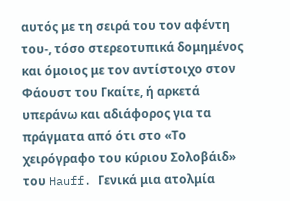αυτός με τη σειρά του τον αφέντη του-, τόσο στερεοτυπικά δομημένος και όμοιος με τον αντίστοιχο στον Φάουστ του Γκαίτε, ή αρκετά υπεράνω και αδιάφορος για τα πράγματα από ότι στο «Το χειρόγραφο του κύριου Σολοβάιδ» του Hauff. Γενικά μια ατολμία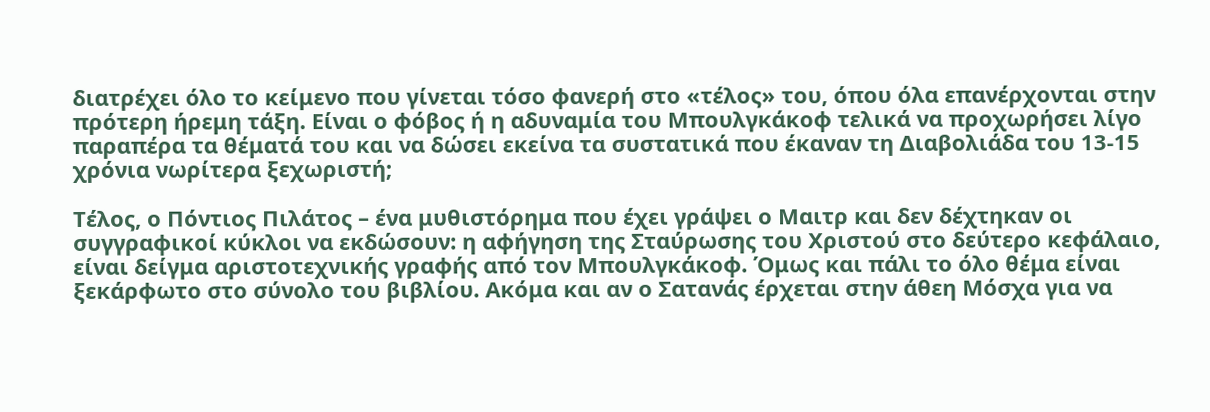διατρέχει όλο το κείμενο που γίνεται τόσο φανερή στο «τέλος» του, όπου όλα επανέρχονται στην πρότερη ήρεμη τάξη. Είναι ο φόβος ή η αδυναμία του Μπουλγκάκοφ τελικά να προχωρήσει λίγο παραπέρα τα θέματά του και να δώσει εκείνα τα συστατικά που έκαναν τη Διαβολιάδα του 13-15 χρόνια νωρίτερα ξεχωριστή;

Τέλος, ο Πόντιος Πιλάτος – ένα μυθιστόρημα που έχει γράψει ο Μαιτρ και δεν δέχτηκαν οι συγγραφικοί κύκλοι να εκδώσουν: η αφήγηση της Σταύρωσης του Χριστού στο δεύτερο κεφάλαιο, είναι δείγμα αριστοτεχνικής γραφής από τον Μπουλγκάκοφ. Όμως και πάλι το όλο θέμα είναι ξεκάρφωτο στο σύνολο του βιβλίου. Ακόμα και αν ο Σατανάς έρχεται στην άθεη Μόσχα για να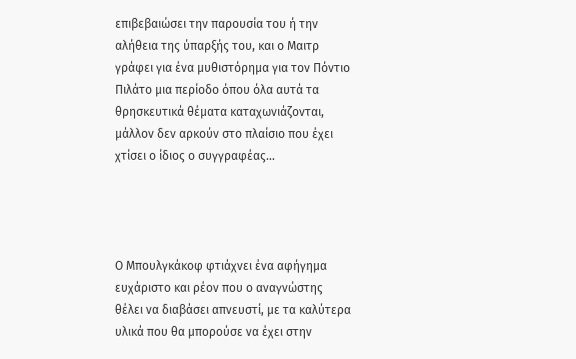επιβεβαιώσει την παρουσία του ή την αλήθεια της ύπαρξής του, και ο Μαιτρ γράφει για ένα μυθιστόρημα για τον Πόντιο Πιλάτο μια περίοδο όπου όλα αυτά τα θρησκευτικά θέματα καταχωνιάζονται, μάλλον δεν αρκούν στο πλαίσιο που έχει χτίσει ο ίδιος ο συγγραφέας…




Ο Μπουλγκάκοφ φτιάχνει ένα αφήγημα ευχάριστο και ρέον που ο αναγνώστης θέλει να διαβάσει απνευστί, με τα καλύτερα υλικά που θα μπορούσε να έχει στην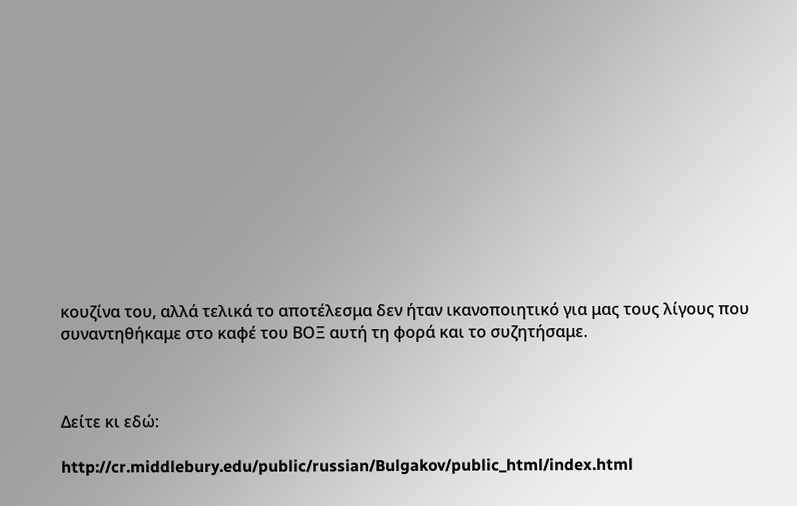κουζίνα του, αλλά τελικά το αποτέλεσμα δεν ήταν ικανοποιητικό για μας τους λίγους που συναντηθήκαμε στο καφέ του ΒΟΞ αυτή τη φορά και το συζητήσαμε.



Δείτε κι εδώ:

http://cr.middlebury.edu/public/russian/Bulgakov/public_html/index.html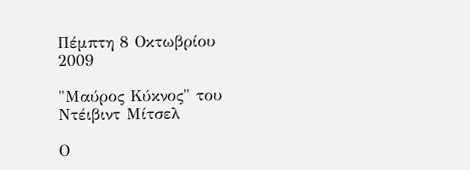Πέμπτη 8 Οκτωβρίου 2009

"Μαύρος Κύκνος" του Ντέιβιντ Μίτσελ

Ο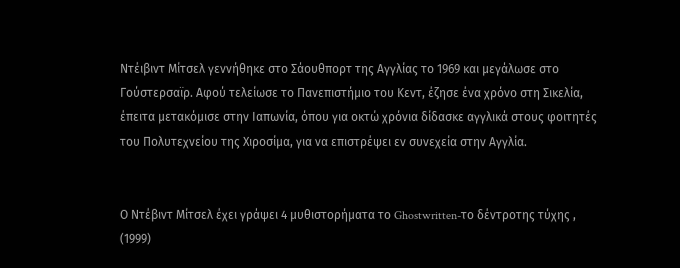Ντέιβιντ Μίτσελ γεννήθηκε στο Σάουθπορτ της Αγγλίας το 1969 και μεγάλωσε στο Γούστερσαϊρ. Αφού τελείωσε το Πανεπιστήμιο του Κεντ, έζησε ένα χρόνο στη Σικελία, έπειτα μετακόμισε στην Ιαπωνία, όπου για οκτώ χρόνια δίδασκε αγγλικά στους φοιτητές του Πολυτεχνείου της Χιροσίμα, για να επιστρέψει εν συνεχεία στην Αγγλία.


Ο Ντέβιντ Μίτσελ έχει γράψει 4 μυθιστορήματα το Ghostwritten-το δέντροτης τύχης , (1999)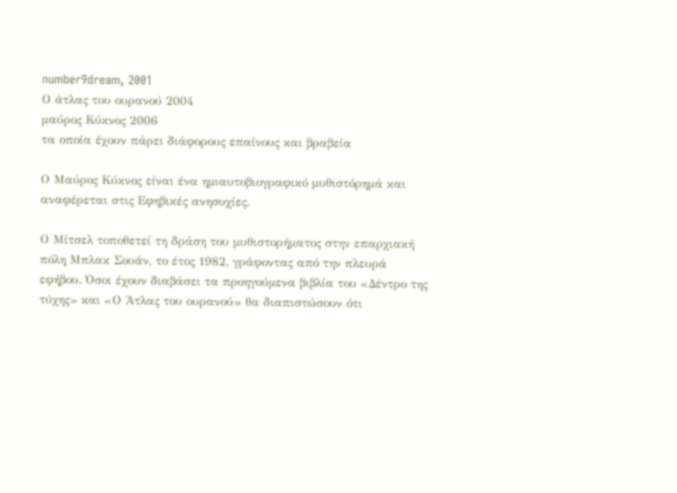number9dream, 2001
Ο άτλας του ουρανού 2004
μαύρος Κύκνος 2006
τα οποία έχουν πάρει διάφορους επαίνους και βραβεία

Ο Μαύρος Κύκνος είναι ένα ημιαυτοβιογραφικό μυθιστόρημά και αναφέρεται στις Εφηβικές ανησυχίες.

Ο Μίτσελ τοποθετεί τη δράση του μυθιστορήματος στην επαρχιακή πόλη Μπλακ Σουάν, το έτος 1982, γράφοντας από την πλευρά εφήβου. Όσοι έχουν διαβάσει τα προηγούμενα βιβλία του «Δέντρο της τύχης» και «Ο Άτλας του ουρανού» θα διαπιστώσουν ότι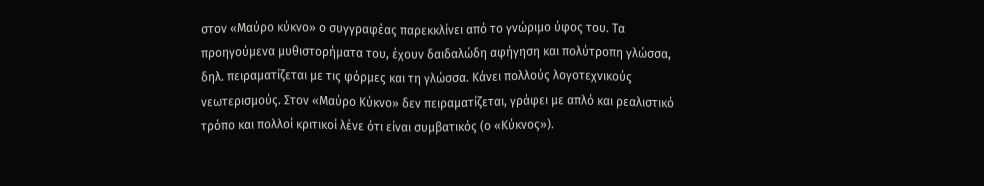στον «Μαύρο κύκνο» ο συγγραφέας παρεκκλίνει από το γνώριμο ύφος του. Τα προηγούμενα μυθιστορήματα του, έχουν δαιδαλώδη αφήγηση και πολύτροπη γλώσσα, δηλ. πειραματίζεται με τις φόρμες και τη γλώσσα. Κάνει πολλούς λογοτεχνικούς νεωτερισμούς. Στον «Μαύρο Κύκνο» δεν πειραματίζεται, γράφει με απλό και ρεαλιστικό τρόπο και πολλοί κριτικοί λένε ότι είναι συμβατικός (ο «Κύκνος»).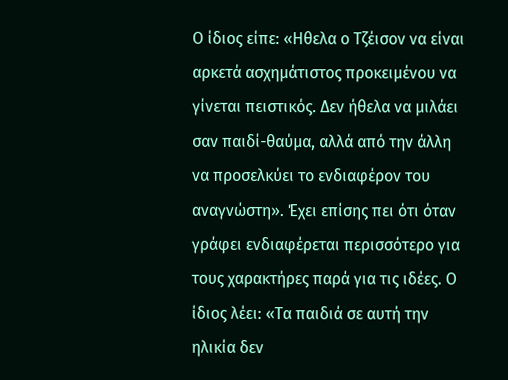Ο ίδιος είπε: «Ηθελα ο Τζέισον να είναι αρκετά ασχημάτιστος προκειμένου να γίνεται πειστικός. Δεν ήθελα να μιλάει σαν παιδί-θαύμα, αλλά από την άλλη να προσελκύει το ενδιαφέρον του αναγνώστη». Έχει επίσης πει ότι όταν γράφει ενδιαφέρεται περισσότερο για τους χαρακτήρες παρά για τις ιδέες. Ο ίδιος λέει: «Τα παιδιά σε αυτή την ηλικία δεν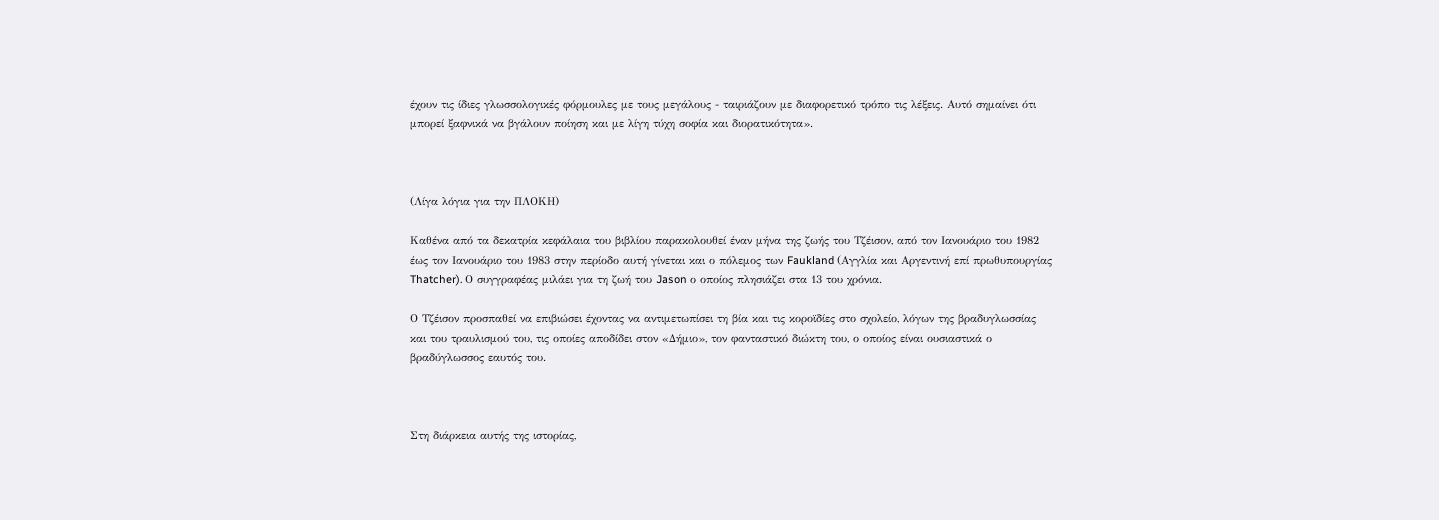έχουν τις ίδιες γλωσσολογικές φόρμουλες με τους μεγάλους - ταιριάζουν με διαφορετικό τρόπο τις λέξεις. Αυτό σημαίνει ότι μπορεί ξαφνικά να βγάλουν ποίηση και με λίγη τύχη σοφία και διορατικότητα».



(Λίγα λόγια για την ΠΛΟΚΗ)

Καθένα από τα δεκατρία κεφάλαια του βιβλίου παρακολουθεί έναν μήνα της ζωής του Τζέισον, από τον Ιανουάριο του 1982 έως τον Ιανουάριο του 1983 στην περίοδο αυτή γίνεται και ο πόλεμος των Faukland (Αγγλία και Αργεντινή επί πρωθυπουργίας Thatcher). Ο συγγραφέας μιλάει για τη ζωή του Jason ο οποίος πλησιάζει στα 13 του χρόνια.

Ο Τζέισον προσπαθεί να επιβιώσει έχοντας να αντιμετωπίσει τη βία και τις κοροϊδίες στο σχολείο, λόγων της βραδυγλωσσίας και του τραυλισμού του, τις οποίες αποδίδει στον «Δήμιο», τον φανταστικό διώκτη του, ο οποίος είναι ουσιαστικά ο βραδύγλωσσος εαυτός του.



Στη διάρκεια αυτής της ιστορίας,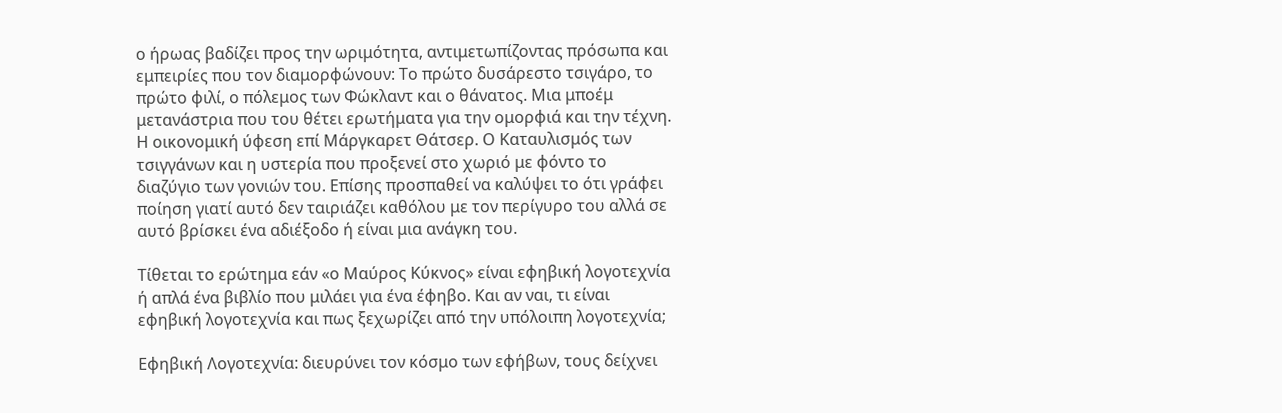ο ήρωας βαδίζει προς την ωριμότητα, αντιμετωπίζοντας πρόσωπα και εμπειρίες που τον διαμορφώνουν: Το πρώτο δυσάρεστο τσιγάρο, το πρώτο φιλί, ο πόλεμος των Φώκλαντ και ο θάνατος. Μια μποέμ μετανάστρια που του θέτει ερωτήματα για την ομορφιά και την τέχνη. Η οικονομική ύφεση επί Μάργκαρετ Θάτσερ. Ο Καταυλισμός των τσιγγάνων και η υστερία που προξενεί στο χωριό με φόντο το διαζύγιο των γονιών του. Επίσης προσπαθεί να καλύψει το ότι γράφει ποίηση γιατί αυτό δεν ταιριάζει καθόλου με τον περίγυρο του αλλά σε αυτό βρίσκει ένα αδιέξοδο ή είναι μια ανάγκη του.

Τίθεται το ερώτημα εάν «ο Μαύρος Κύκνος» είναι εφηβική λογοτεχνία ή απλά ένα βιβλίο που μιλάει για ένα έφηβο. Και αν ναι, τι είναι εφηβική λογοτεχνία και πως ξεχωρίζει από την υπόλοιπη λογοτεχνία;

Εφηβική Λογοτεχνία: διευρύνει τον κόσμο των εφήβων, τους δείχνει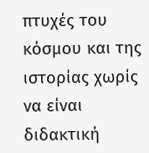πτυχές του κόσμου και της ιστορίας χωρίς να είναι διδακτική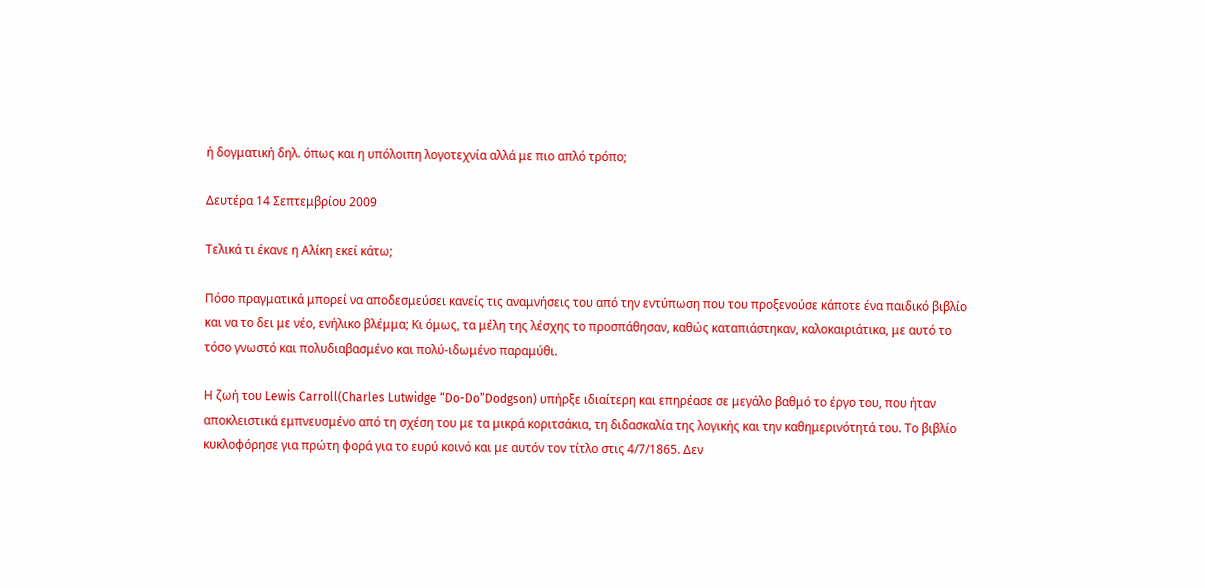ή δογματική δηλ. όπως και η υπόλοιπη λογοτεχνία αλλά με πιο απλό τρόπο;

Δευτέρα 14 Σεπτεμβρίου 2009

Τελικά τι έκανε η Αλίκη εκεί κάτω;

Πόσο πραγματικά μπορεί να αποδεσμεύσει κανείς τις αναμνήσεις του από την εντύπωση που του προξενούσε κάποτε ένα παιδικό βιβλίο και να το δει με νέο, ενήλικο βλέμμα; Κι όμως, τα μέλη της λέσχης το προσπάθησαν, καθώς καταπιάστηκαν, καλοκαιριάτικα, με αυτό το τόσο γνωστό και πολυδιαβασμένο και πολύ-ιδωμένο παραμύθι.

Η ζωή του Lewis Carroll(Charles Lutwidge “Do-Do”Dodgson) υπήρξε ιδιαίτερη και επηρέασε σε μεγάλο βαθμό το έργο του, που ήταν αποκλειστικά εμπνευσμένο από τη σχέση του με τα μικρά κοριτσάκια, τη διδασκαλία της λογικής και την καθημερινότητά του. Το βιβλίο κυκλοφόρησε για πρώτη φορά για το ευρύ κοινό και με αυτόν τον τίτλο στις 4/7/1865. Δεν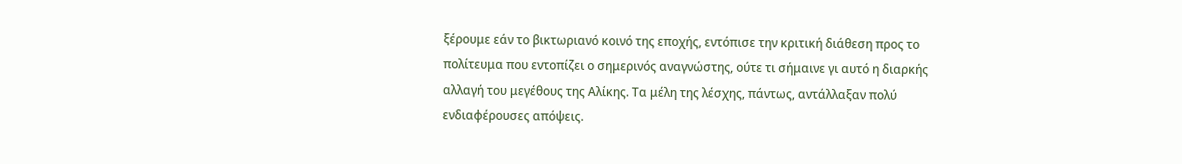ξέρουμε εάν το βικτωριανό κοινό της εποχής, εντόπισε την κριτική διάθεση προς το πολίτευμα που εντοπίζει ο σημερινός αναγνώστης, ούτε τι σήμαινε γι αυτό η διαρκής αλλαγή του μεγέθους της Αλίκης. Τα μέλη της λέσχης, πάντως, αντάλλαξαν πολύ ενδιαφέρουσες απόψεις.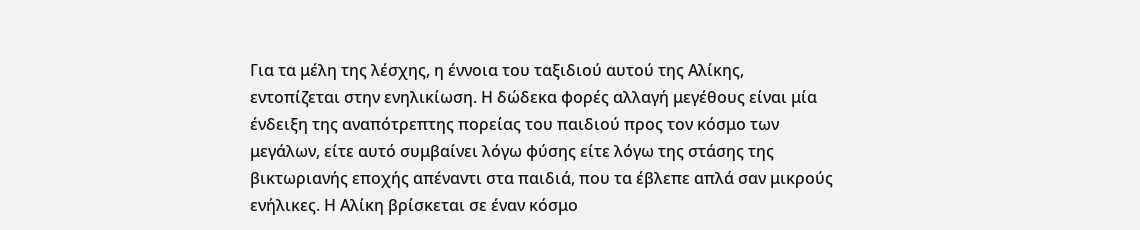Για τα μέλη της λέσχης, η έννοια του ταξιδιού αυτού της Αλίκης, εντοπίζεται στην ενηλικίωση. Η δώδεκα φορές αλλαγή μεγέθους είναι μία ένδειξη της αναπότρεπτης πορείας του παιδιού προς τον κόσμο των μεγάλων, είτε αυτό συμβαίνει λόγω φύσης είτε λόγω της στάσης της βικτωριανής εποχής απέναντι στα παιδιά, που τα έβλεπε απλά σαν μικρούς ενήλικες. Η Αλίκη βρίσκεται σε έναν κόσμο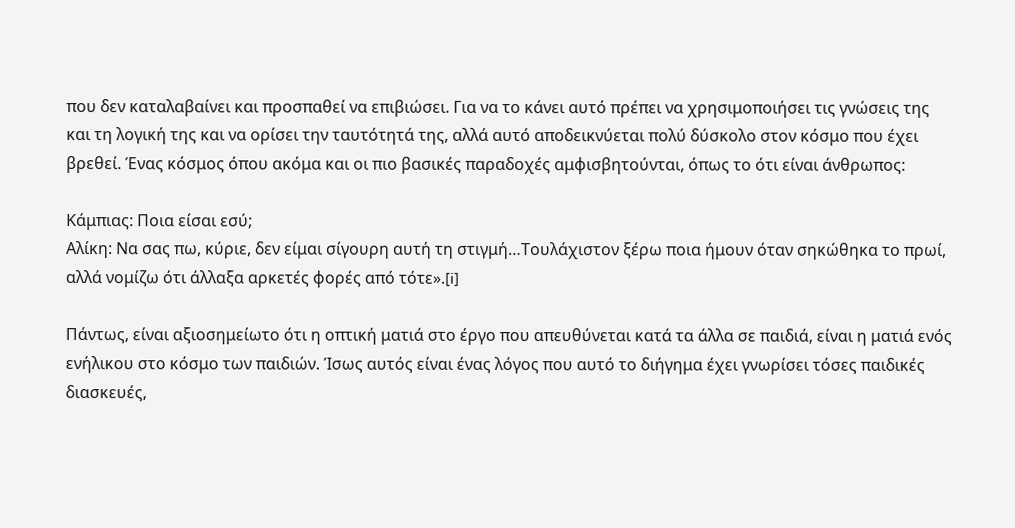που δεν καταλαβαίνει και προσπαθεί να επιβιώσει. Για να το κάνει αυτό πρέπει να χρησιμοποιήσει τις γνώσεις της και τη λογική της και να ορίσει την ταυτότητά της, αλλά αυτό αποδεικνύεται πολύ δύσκολο στον κόσμο που έχει βρεθεί. Ένας κόσμος όπου ακόμα και οι πιο βασικές παραδοχές αμφισβητούνται, όπως το ότι είναι άνθρωπος:

Κάμπιας: Ποια είσαι εσύ;
Αλίκη: Να σας πω, κύριε, δεν είμαι σίγουρη αυτή τη στιγμή…Τουλάχιστον ξέρω ποια ήμουν όταν σηκώθηκα το πρωί, αλλά νομίζω ότι άλλαξα αρκετές φορές από τότε».[i]

Πάντως, είναι αξιοσημείωτο ότι η οπτική ματιά στο έργο που απευθύνεται κατά τα άλλα σε παιδιά, είναι η ματιά ενός ενήλικου στο κόσμο των παιδιών. Ίσως αυτός είναι ένας λόγος που αυτό το διήγημα έχει γνωρίσει τόσες παιδικές διασκευές,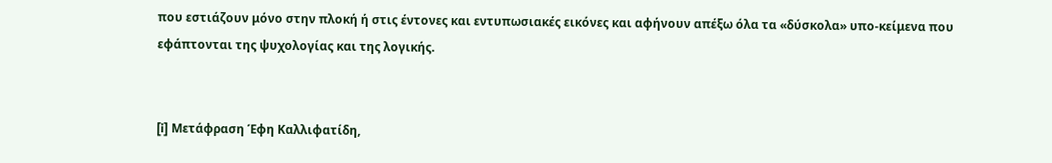που εστιάζουν μόνο στην πλοκή ή στις έντονες και εντυπωσιακές εικόνες και αφήνουν απέξω όλα τα «δύσκολα» υπο-κείμενα που εφάπτονται της ψυχολογίας και της λογικής.


[i] Μετάφραση Έφη Καλλιφατίδη,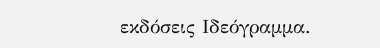εκδόσεις Ιδεόγραμμα.